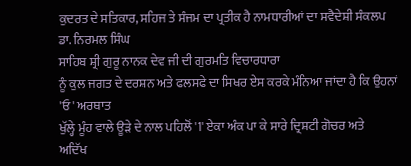ਕੁਦਰਤ ਦੇ ਸਤਿਕਾਰ, ਸਹਿਜ ਤੇ ਸੰਜਮ ਦਾ ਪ੍ਰਤੀਕ ਹੈ ਨਾਮਧਾਰੀਆਂ ਦਾ ਸਵੈਦੇਸ਼ੀ ਸੰਕਲਪ
ਡਾ. ਨਿਰਮਲ ਸਿੰਘ
ਸਾਹਿਬ ਸ਼੍ਰੀ ਗੁਰੂ ਨਾਨਕ ਦੇਵ ਜੀ ਦੀ ਗੁਰਮਤਿ ਵਿਚਾਰਧਾਰਾ
ਨੂੰ ਕੁਲ ਜਗਤ ਦੇ ਦਰਸ਼ਨ ਅਤੇ ਫਲਸਫੇ ਦਾ ਸਿਖਰ ਏਸ ਕਰਕੇ ਮੰਨਿਆ ਜਾਂਦਾ ਹੈ ਕਿ ਉਹਨਾਂ 'ਓ' ਅਰਥਾਤ
ਖੁੱਲ੍ਹੇ ਮੂੰਹ ਵਾਲੇ ਊੜੇ ਦੇ ਨਾਲ ਪਹਿਲੋਂ '1' ਏਕਾ ਅੰਕ ਪਾ ਕੇ ਸਾਰੇ ਦ੍ਰਿਸ਼ਟੀ ਗੋਚਰ ਅਤੇ
ਅਦਿੱਖ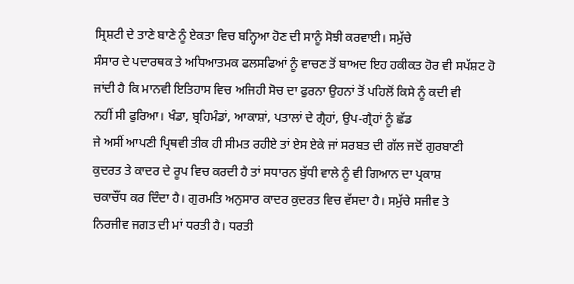ਸ੍ਰਿਸ਼ਟੀ ਦੇ ਤਾਣੇ ਬਾਣੇ ਨੂੰ ਏਕਤਾ ਵਿਚ ਬਨ੍ਹਿਆ ਹੋਣ ਦੀ ਸਾਨੂੰ ਸੋਝੀ ਕਰਵਾਈ। ਸਮੁੱਚੇ
ਸੰਸਾਰ ਦੇ ਪਦਾਰਥਕ ਤੇ ਅਧਿਆਤਮਕ ਫਲਸਫਿਆਂ ਨੂੰ ਵਾਚਣ ਤੋਂ ਬਾਅਦ ਇਹ ਹਕੀਕਤ ਹੋਰ ਵੀ ਸਪੱਸ਼ਟ ਹੋ
ਜਾਂਦੀ ਹੈ ਕਿ ਮਾਨਵੀ ਇਤਿਹਾਸ ਵਿਚ ਅਜਿਹੀ ਸੋਚ ਦਾ ਫੁਰਨਾ ਉਹਨਾਂ ਤੋਂ ਪਹਿਲੋਂ ਕਿਸੇ ਨੂੰ ਕਦੀ ਵੀ
ਨਹੀਂ ਸੀ ਫੁਰਿਆ। ਖੰਡਾ, ਬ੍ਰਹਿਮੰਡਾਂ, ਆਕਾਸ਼ਾਂ, ਪਤਾਲਾਂ ਦੇ ਗ੍ਰੈਹਾਂ, ਉਪ-ਗ੍ਰੈਹਾਂ ਨੂੰ ਛੱਡ
ਜੇ ਅਸੀਂ ਆਪਣੀ ਪ੍ਰਿਥਵੀ ਤੀਕ ਹੀ ਸੀਮਤ ਰਹੀਏ ਤਾਂ ਏਸ ਏਕੇ ਜਾਂ ਸਰਬਤ ਦੀ ਗੱਲ ਜਦੋਂ ਗੁਰਬਾਣੀ
ਕੁਦਰਤ ਤੇ ਕਾਦਰ ਦੇ ਰੂਪ ਵਿਚ ਕਰਦੀ ਹੈ ਤਾਂ ਸਧਾਰਨ ਬੁੱਧੀ ਵਾਲੇ ਨੂੰ ਵੀ ਗਿਆਨ ਦਾ ਪ੍ਰਕਾਸ਼
ਚਕਾਚੌਂਧ ਕਰ ਦਿੰਦਾ ਹੈ। ਗੁਰਮਤਿ ਅਨੁਸਾਰ ਕਾਦਰ ਕੁਦਰਤ ਵਿਚ ਵੱਸਦਾ ਹੈ। ਸਮੁੱਚੇ ਸਜੀਵ ਤੇ
ਨਿਰਜੀਵ ਜਗਤ ਦੀ ਮਾਂ ਧਰਤੀ ਹੈ। ਧਰਤੀ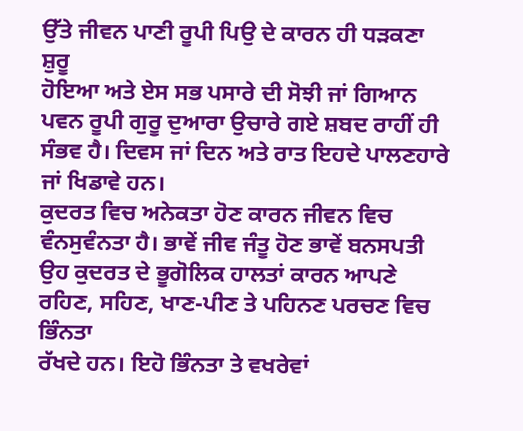ਉੱਤੇ ਜੀਵਨ ਪਾਣੀ ਰੂਪੀ ਪਿਉ ਦੇ ਕਾਰਨ ਹੀ ਧੜਕਣਾ ਸ਼ੁਰੂ
ਹੋਇਆ ਅਤੇ ਏਸ ਸਭ ਪਸਾਰੇ ਦੀ ਸੋਝੀ ਜਾਂ ਗਿਆਨ ਪਵਨ ਰੂਪੀ ਗੁਰੂ ਦੁਆਰਾ ਉਚਾਰੇ ਗਏ ਸ਼ਬਦ ਰਾਹੀਂ ਹੀ
ਸੰਭਵ ਹੈ। ਦਿਵਸ ਜਾਂ ਦਿਨ ਅਤੇ ਰਾਤ ਇਹਦੇ ਪਾਲਣਹਾਰੇ ਜਾਂ ਖਿਡਾਵੇ ਹਨ।
ਕੁਦਰਤ ਵਿਚ ਅਨੇਕਤਾ ਹੋਣ ਕਾਰਨ ਜੀਵਨ ਵਿਚ ਵੰਨਸੁਵੰਨਤਾ ਹੈ। ਭਾਵੇਂ ਜੀਵ ਜੰਤੂ ਹੋਣ ਭਾਵੇਂ ਬਨਸਪਤੀ
ਉਹ ਕੁਦਰਤ ਦੇ ਭੂਗੋਲਿਕ ਹਾਲਤਾਂ ਕਾਰਨ ਆਪਣੇ ਰਹਿਣ, ਸਹਿਣ, ਖਾਣ-ਪੀਣ ਤੇ ਪਹਿਨਣ ਪਰਚਣ ਵਿਚ ਭਿੰਨਤਾ
ਰੱਖਦੇ ਹਨ। ਇਹੋ ਭਿੰਨਤਾ ਤੇ ਵਖਰੇਵਾਂ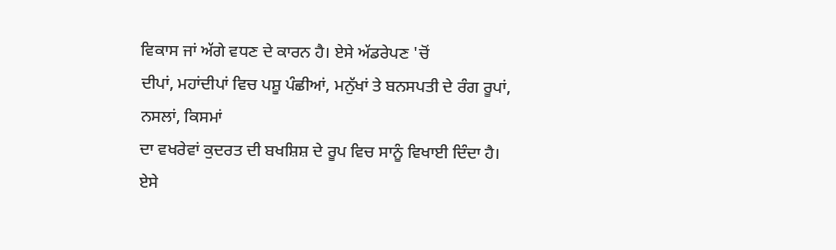ਵਿਕਾਸ ਜਾਂ ਅੱਗੇ ਵਧਣ ਦੇ ਕਾਰਨ ਹੈ। ਏਸੇ ਅੱਡਰੇਪਣ 'ਚੋਂ
ਦੀਪਾਂ, ਮਹਾਂਦੀਪਾਂ ਵਿਚ ਪਸ਼ੂ ਪੰਛੀਆਂ, ਮਨੁੱਖਾਂ ਤੇ ਬਨਸਪਤੀ ਦੇ ਰੰਗ ਰੂਪਾਂ, ਨਸਲਾਂ, ਕਿਸਮਾਂ
ਦਾ ਵਖਰੇਵਾਂ ਕੁਦਰਤ ਦੀ ਬਖਸ਼ਿਸ਼ ਦੇ ਰੂਪ ਵਿਚ ਸਾਨੂੰ ਵਿਖਾਈ ਦਿੰਦਾ ਹੈ। ਏਸੇ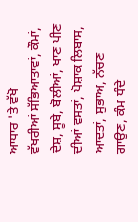ਆਧਾਰ 'ਤੇ ਵੱਖੋ
ਵੱਖਰੀਆਂ ਸੱਭਿਆਤਾਵਾਂ, ਕੌਮਾਂ, ਦੇਸ਼, ਸੂਬੇ, ਬੋਲੀਆਂ, ਖਾਣ ਪੀਣ ਦੀਆਂ ਵਸਤਾਂ, ਪੋਸ਼ਾਕ ਲਿਬਾਸ,
ਆਦਤਾਂ, ਸੁਭਾਅ, ਨੱਚਣ ਗਾਉਣ, ਕੰਮ ਧੰਦੇ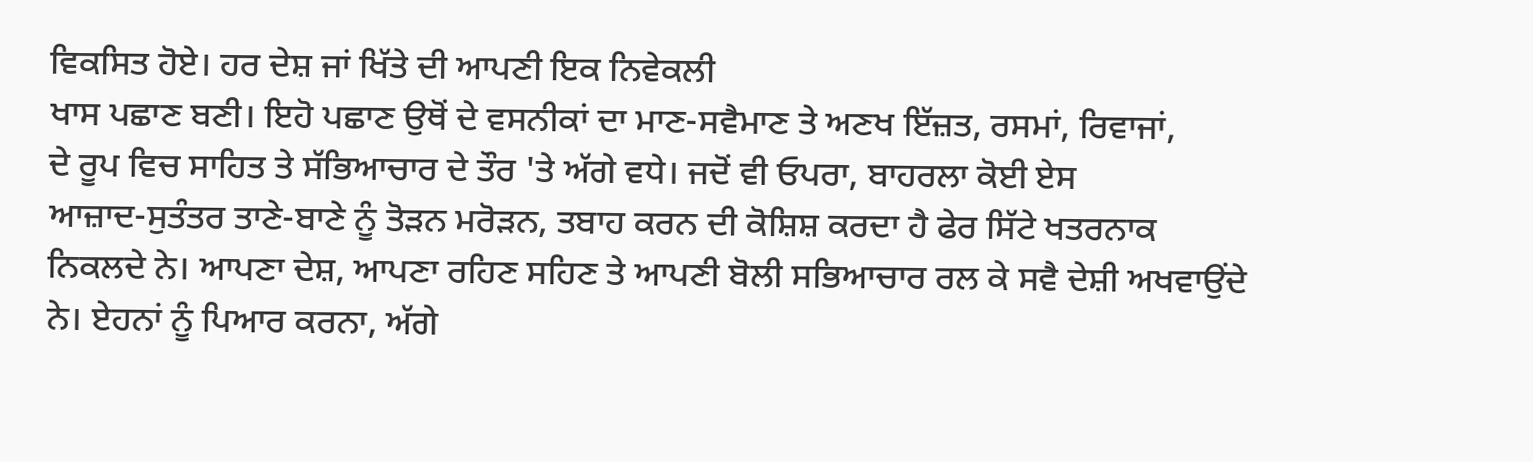ਵਿਕਸਿਤ ਹੋਏ। ਹਰ ਦੇਸ਼ ਜਾਂ ਖਿੱਤੇ ਦੀ ਆਪਣੀ ਇਕ ਨਿਵੇਕਲੀ
ਖਾਸ ਪਛਾਣ ਬਣੀ। ਇਹੋ ਪਛਾਣ ਉਥੋਂ ਦੇ ਵਸਨੀਕਾਂ ਦਾ ਮਾਣ-ਸਵੈਮਾਣ ਤੇ ਅਣਖ ਇੱਜ਼ਤ, ਰਸਮਾਂ, ਰਿਵਾਜਾਂ,
ਦੇ ਰੂਪ ਵਿਚ ਸਾਹਿਤ ਤੇ ਸੱਭਿਆਚਾਰ ਦੇ ਤੌਰ 'ਤੇ ਅੱਗੇ ਵਧੇ। ਜਦੋਂ ਵੀ ਓਪਰਾ, ਬਾਹਰਲਾ ਕੋਈ ਏਸ
ਆਜ਼ਾਦ-ਸੁਤੰਤਰ ਤਾਣੇ-ਬਾਣੇ ਨੂੰ ਤੋੜਨ ਮਰੋੜਨ, ਤਬਾਹ ਕਰਨ ਦੀ ਕੋਸ਼ਿਸ਼ ਕਰਦਾ ਹੈ ਫੇਰ ਸਿੱਟੇ ਖਤਰਨਾਕ
ਨਿਕਲਦੇ ਨੇ। ਆਪਣਾ ਦੇਸ਼, ਆਪਣਾ ਰਹਿਣ ਸਹਿਣ ਤੇ ਆਪਣੀ ਬੋਲੀ ਸਭਿਆਚਾਰ ਰਲ ਕੇ ਸਵੈ ਦੇਸ਼ੀ ਅਖਵਾਉਂਦੇ
ਨੇ। ਏਹਨਾਂ ਨੂੰ ਪਿਆਰ ਕਰਨਾ, ਅੱਗੇ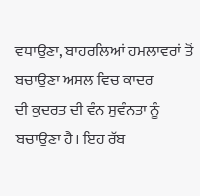ਵਧਾਉਣਾ, ਬਾਹਰਲਿਆਂ ਹਮਲਾਵਰਾਂ ਤੋਂ ਬਚਾਉਣਾ ਅਸਲ ਵਿਚ ਕਾਦਰ
ਦੀ ਕੁਦਰਤ ਦੀ ਵੰਨ ਸੁਵੰਨਤਾ ਨੂੰ ਬਚਾਉਣਾ ਹੈ। ਇਹ ਰੱਬ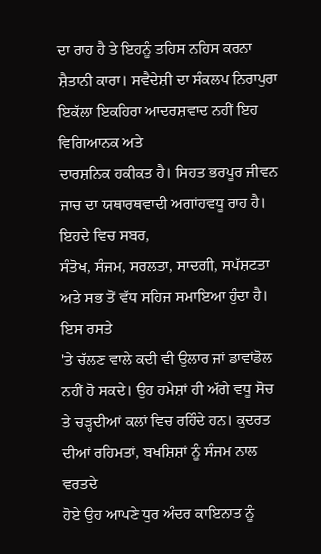ਦਾ ਰਾਹ ਹੈ ਤੇ ਇਹਨੂੰ ਤਹਿਸ ਨਹਿਸ ਕਰਨਾ
ਸ਼ੈਤਾਨੀ ਕਾਰਾ। ਸਵੈਦੇਸ਼ੀ ਦਾ ਸੰਕਲਪ ਨਿਰਾਪੁਰਾ ਇਕੱਲਾ ਇਕਹਿਰਾ ਆਦਰਸ਼ਵਾਦ ਨਹੀਂ ਇਹ ਵਿਗਿਆਨਕ ਅਤੇ
ਦਾਰਸ਼ਨਿਕ ਹਕੀਕਤ ਹੈ। ਸਿਹਤ ਭਰਪੂਰ ਜੀਵਨ ਜਾਚ ਦਾ ਯਥਾਰਥਵਾਦੀ ਅਗਾਂਹਵਧੂ ਰਾਹ ਹੈ। ਇਹਦੇ ਵਿਚ ਸਬਰ,
ਸੰਤੋਖ, ਸੰਜਮ, ਸਰਲਤਾ, ਸਾਦਗੀ, ਸਪੱਸ਼ਟਤਾ ਅਤੇ ਸਭ ਤੋਂ ਵੱਧ ਸਹਿਜ ਸਮਾਇਆ ਹੁੰਦਾ ਹੈ। ਇਸ ਰਸਤੇ
'ਤੇ ਚੱਲਣ ਵਾਲੇ ਕਦੀ ਵੀ ਉਲਾਰ ਜਾਂ ਡਾਵਾਂਡੋਲ ਨਹੀਂ ਹੋ ਸਕਦੇ। ਉਹ ਹਮੇਸ਼ਾਂ ਹੀ ਅੱਗੇ ਵਧੂ ਸੋਚ
ਤੇ ਚੜ੍ਹਦੀਆਂ ਕਲਾਂ ਵਿਚ ਰਹਿੰਦੇ ਹਨ। ਕੁਦਰਤ ਦੀਆਂ ਰਹਿਮਤਾਂ, ਬਖਸ਼ਿਸ਼ਾਂ ਨੂੰ ਸੰਜਮ ਨਾਲ ਵਰਤਦੇ
ਹੋਏ ਉਹ ਆਪਣੇ ਧੁਰ ਅੰਦਰ ਕਾਇਨਾਤ ਨੂੰ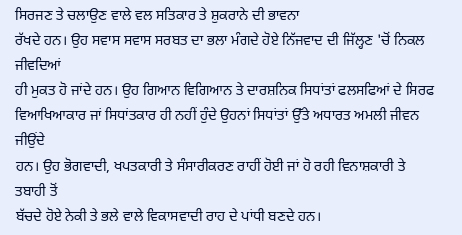ਸਿਰਜਣ ਤੇ ਚਲਾਉਣ ਵਾਲੇ ਵਲ ਸਤਿਕਾਰ ਤੇ ਸ਼ੁਕਰਾਨੇ ਦੀ ਭਾਵਨਾ
ਰੱਖਦੇ ਹਨ। ਉਹ ਸਵਾਸ ਸਵਾਸ ਸਰਬਤ ਦਾ ਭਲਾ ਮੰਗਦੇ ਹੋਏ ਨਿੱਜਵਾਦ ਦੀ ਜਿੱਲ੍ਹਣ 'ਚੋਂ ਨਿਕਲ ਜੀਵਦਿਆਂ
ਹੀ ਮੁਕਤ ਹੋ ਜਾਂਦੇ ਹਨ। ਉਹ ਗਿਆਨ ਵਿਗਿਆਨ ਤੇ ਦਾਰਸ਼ਨਿਕ ਸਿਧਾਂਤਾਂ ਫਲਸਫਿਆਂ ਦੇ ਸਿਰਫ
ਵਿਆਖਿਆਕਾਰ ਜਾਂ ਸਿਧਾਂਤਕਾਰ ਹੀ ਨਹੀਂ ਹੁੰਦੇ ਉਹਨਾਂ ਸਿਧਾਂਤਾਂ ਉੱਤੇ ਅਧਾਰਤ ਅਮਲੀ ਜੀਵਨ ਜੀਉਂਦੇ
ਹਨ। ਉਹ ਭੋਗਵਾਦੀ, ਖਪਤਕਾਰੀ ਤੇ ਸੰਸਾਰੀਕਰਣ ਰਾਹੀਂ ਹੋਈ ਜਾਂ ਹੋ ਰਹੀ ਵਿਨਾਸ਼ਕਾਰੀ ਤੇ ਤਬਾਹੀ ਤੋਂ
ਬੱਚਦੇ ਹੋਏ ਨੇਕੀ ਤੇ ਭਲੇ ਵਾਲੇ ਵਿਕਾਸਵਾਦੀ ਰਾਹ ਦੇ ਪਾਂਧੀ ਬਣਦੇ ਹਨ।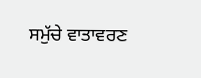ਸਮੁੱਚੇ ਵਾਤਾਵਰਣ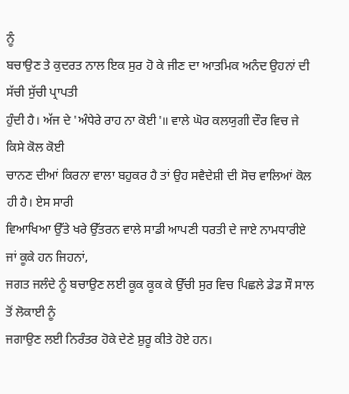ਨੂੰ
ਬਚਾਉਣ ਤੇ ਕੁਦਰਤ ਨਾਲ ਇਕ ਸੁਰ ਹੋ ਕੇ ਜੀਣ ਦਾ ਆਤਮਿਕ ਅਨੰਦ ਉਹਨਾਂ ਦੀ ਸੱਚੀ ਸੁੱਚੀ ਪ੍ਰਾਪਤੀ
ਹੁੰਦੀ ਹੈ। ਅੱਜ ਦੇ 'ਅੰਧੇਰੇ ਰਾਹ ਨਾ ਕੋਈ'॥ ਵਾਲੇ ਘੋਰ ਕਲਯੁਗੀ ਦੌਰ ਵਿਚ ਜੇ ਕਿਸੇ ਕੋਲ ਕੋਈ
ਚਾਨਣ ਦੀਆਂ ਕਿਰਨਾ ਵਾਲਾ ਬਹੁਕਰ ਹੈ ਤਾਂ ਉਹ ਸਵੈਦੇਸ਼ੀ ਦੀ ਸੋਚ ਵਾਲਿਆਂ ਕੋਲ ਹੀ ਹੈ। ਏਸ ਸਾਰੀ
ਵਿਆਖਿਆ ਉੱਤੇ ਖਰੇ ਉੱਤਰਨ ਵਾਲੇ ਸਾਡੀ ਆਪਣੀ ਧਰਤੀ ਦੇ ਜਾਏ ਨਾਮਧਾਰੀਏ ਜਾਂ ਕੂਕੇ ਹਨ ਜਿਹਨਾਂ,
ਜਗਤ ਜਲੰਦੇ ਨੂੰ ਬਚਾਉਣ ਲਈ ਕੂਕ ਕੂਕ ਕੇ ਉੱਚੀ ਸੁਰ ਵਿਚ ਪਿਛਲੇ ਡੇਡ ਸੌ ਸਾਲ ਤੋਂ ਲੋਕਾਈ ਨੂੰ
ਜਗਾਉਣ ਲਈ ਨਿਰੰਤਰ ਹੋਕੇ ਦੇਣੇ ਸ਼ੁਰੂ ਕੀਤੇ ਹੋਏ ਹਨ।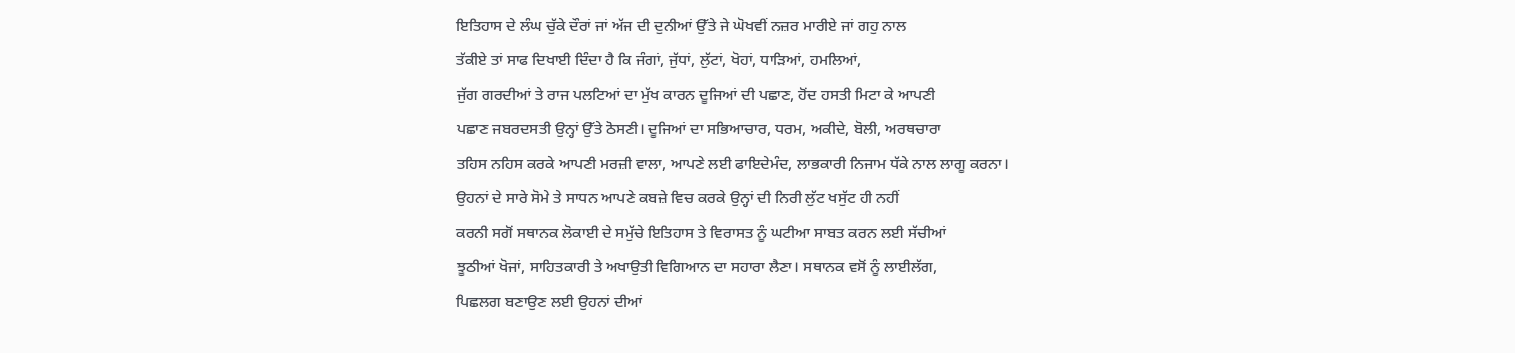ਇਤਿਹਾਸ ਦੇ ਲੰਘ ਚੁੱਕੇ ਦੌਰਾਂ ਜਾਂ ਅੱਜ ਦੀ ਦੁਨੀਆਂ ਉੱਤੇ ਜੇ ਘੋਖਵੀਂ ਨਜ਼ਰ ਮਾਰੀਏ ਜਾਂ ਗਹੁ ਨਾਲ
ਤੱਕੀਏ ਤਾਂ ਸਾਫ ਦਿਖਾਈ ਦਿੰਦਾ ਹੈ ਕਿ ਜੰਗਾਂ, ਜੁੱਧਾਂ, ਲੁੱਟਾਂ, ਖੋਹਾਂ, ਧਾੜਿਆਂ, ਹਮਲਿਆਂ,
ਜੁੱਗ ਗਰਦੀਆਂ ਤੇ ਰਾਜ ਪਲਟਿਆਂ ਦਾ ਮੁੱਖ ਕਾਰਨ ਦੂਜਿਆਂ ਦੀ ਪਛਾਣ, ਹੋਂਦ ਹਸਤੀ ਮਿਟਾ ਕੇ ਆਪਣੀ
ਪਛਾਣ ਜਬਰਦਸਤੀ ਉਨ੍ਹਾਂ ਉੱਤੇ ਠੋਸਣੀ। ਦੂਜਿਆਂ ਦਾ ਸਭਿਆਚਾਰ, ਧਰਮ, ਅਕੀਦੇ, ਬੋਲੀ, ਅਰਥਚਾਰਾ
ਤਹਿਸ ਨਹਿਸ ਕਰਕੇ ਆਪਣੀ ਮਰਜ਼ੀ ਵਾਲਾ, ਆਪਣੇ ਲਈ ਫਾਇਦੇਮੰਦ, ਲਾਭਕਾਰੀ ਨਿਜਾਮ ਧੱਕੇ ਨਾਲ ਲਾਗੂ ਕਰਨਾ।
ਉਹਨਾਂ ਦੇ ਸਾਰੇ ਸੋਮੇ ਤੇ ਸਾਧਨ ਆਪਣੇ ਕਬਜ਼ੇ ਵਿਚ ਕਰਕੇ ਉਨ੍ਹਾਂ ਦੀ ਨਿਰੀ ਲੁੱਟ ਖਸੁੱਟ ਹੀ ਨਹੀਂ
ਕਰਨੀ ਸਗੋਂ ਸਥਾਨਕ ਲੋਕਾਈ ਦੇ ਸਮੁੱਚੇ ਇਤਿਹਾਸ ਤੇ ਵਿਰਾਸਤ ਨੂੰ ਘਟੀਆ ਸਾਬਤ ਕਰਨ ਲਈ ਸੱਚੀਆਂ
ਝੂਠੀਆਂ ਖੋਜਾਂ, ਸਾਹਿਤਕਾਰੀ ਤੇ ਅਖਾਉਤੀ ਵਿਗਿਆਨ ਦਾ ਸਹਾਰਾ ਲੈਣਾ। ਸਥਾਨਕ ਵਸੋਂ ਨੂੰ ਲਾਈਲੱਗ,
ਪਿਛਲਗ ਬਣਾਉਣ ਲਈ ਉਹਨਾਂ ਦੀਆਂ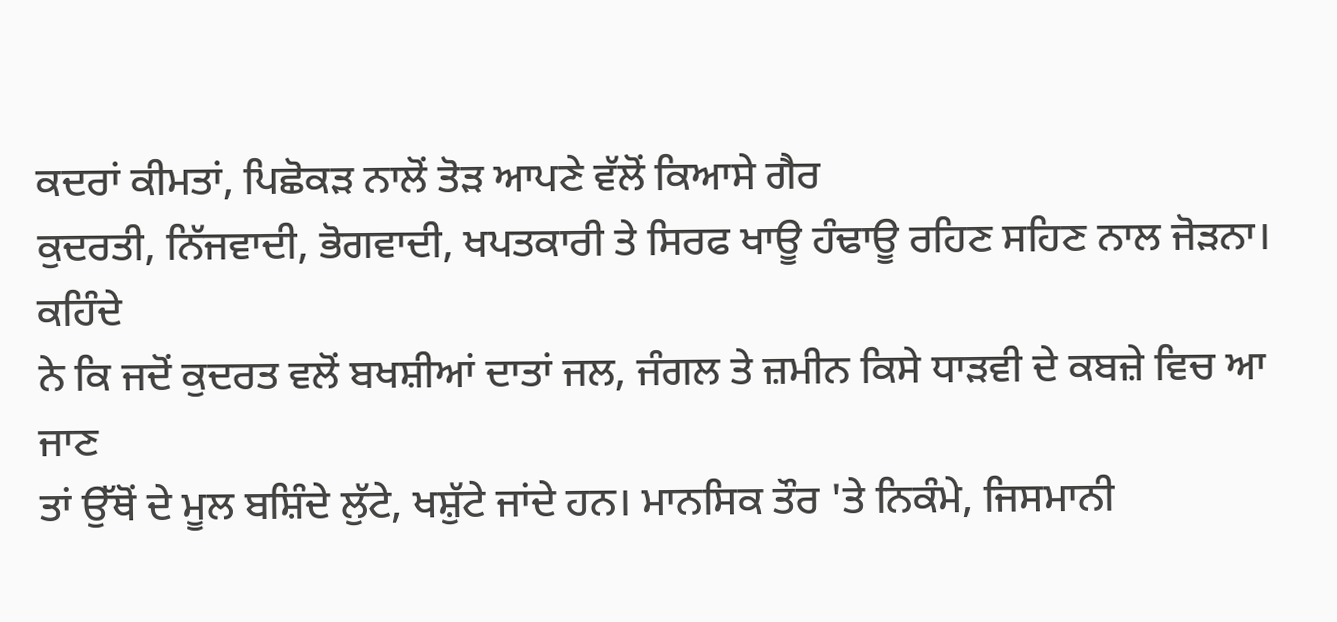ਕਦਰਾਂ ਕੀਮਤਾਂ, ਪਿਛੋਕੜ ਨਾਲੋਂ ਤੋੜ ਆਪਣੇ ਵੱਲੋਂ ਕਿਆਸੇ ਗੈਰ
ਕੁਦਰਤੀ, ਨਿੱਜਵਾਦੀ, ਭੋਗਵਾਦੀ, ਖਪਤਕਾਰੀ ਤੇ ਸਿਰਫ ਖਾਊ ਹੰਢਾਊ ਰਹਿਣ ਸਹਿਣ ਨਾਲ ਜੋੜਨਾ। ਕਹਿੰਦੇ
ਨੇ ਕਿ ਜਦੋਂ ਕੁਦਰਤ ਵਲੋਂ ਬਖਸ਼ੀਆਂ ਦਾਤਾਂ ਜਲ, ਜੰਗਲ ਤੇ ਜ਼ਮੀਨ ਕਿਸੇ ਧਾੜਵੀ ਦੇ ਕਬਜ਼ੇ ਵਿਚ ਆ ਜਾਣ
ਤਾਂ ਉੱਥੋਂ ਦੇ ਮੂਲ ਬਸ਼ਿੰਦੇ ਲੁੱਟੇ, ਖਸ਼ੁੱਟੇ ਜਾਂਦੇ ਹਨ। ਮਾਨਸਿਕ ਤੌਰ 'ਤੇ ਨਿਕੰਮੇ, ਜਿਸਮਾਨੀ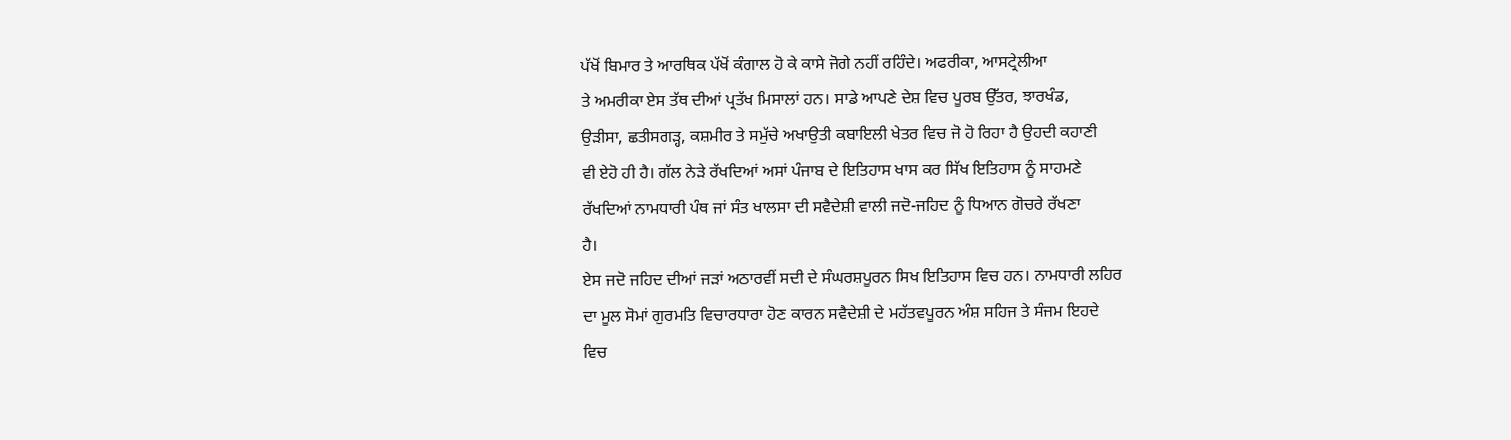ਪੱਖੋਂ ਬਿਮਾਰ ਤੇ ਆਰਥਿਕ ਪੱਖੋਂ ਕੰਗਾਲ ਹੋ ਕੇ ਕਾਸੇ ਜੋਗੇ ਨਹੀਂ ਰਹਿੰਦੇ। ਅਫਰੀਕਾ, ਆਸਟ੍ਰੇਲੀਆ
ਤੇ ਅਮਰੀਕਾ ਏਸ ਤੱਥ ਦੀਆਂ ਪ੍ਰਤੱਖ ਮਿਸਾਲਾਂ ਹਨ। ਸਾਡੇ ਆਪਣੇ ਦੇਸ਼ ਵਿਚ ਪੂਰਬ ਉੱਤਰ, ਝਾਰਖੰਡ,
ਉੜੀਸਾ, ਛਤੀਸਗੜ੍ਹ, ਕਸ਼ਮੀਰ ਤੇ ਸਮੁੱਚੇ ਅਖਾਉਤੀ ਕਬਾਇਲੀ ਖੇਤਰ ਵਿਚ ਜੋ ਹੋ ਰਿਹਾ ਹੈ ਉਹਦੀ ਕਹਾਣੀ
ਵੀ ਏਹੋ ਹੀ ਹੈ। ਗੱਲ ਨੇੜੇ ਰੱਖਦਿਆਂ ਅਸਾਂ ਪੰਜਾਬ ਦੇ ਇਤਿਹਾਸ ਖਾਸ ਕਰ ਸਿੱਖ ਇਤਿਹਾਸ ਨੂੰ ਸਾਹਮਣੇ
ਰੱਖਦਿਆਂ ਨਾਮਧਾਰੀ ਪੰਥ ਜਾਂ ਸੰਤ ਖਾਲਸਾ ਦੀ ਸਵੈਦੇਸ਼ੀ ਵਾਲੀ ਜਦੋ-ਜਹਿਦ ਨੂੰ ਧਿਆਨ ਗੋਚਰੇ ਰੱਖਣਾ
ਹੈ।
ਏਸ ਜਦੋ ਜਹਿਦ ਦੀਆਂ ਜੜਾਂ ਅਠਾਰਵੀਂ ਸਦੀ ਦੇ ਸੰਘਰਸ਼ਪੂਰਨ ਸਿਖ ਇਤਿਹਾਸ ਵਿਚ ਹਨ। ਨਾਮਧਾਰੀ ਲਹਿਰ
ਦਾ ਮੂਲ ਸੋਮਾਂ ਗੁਰਮਤਿ ਵਿਚਾਰਧਾਰਾ ਹੋਣ ਕਾਰਨ ਸਵੈਦੇਸ਼ੀ ਦੇ ਮਹੱਤਵਪੂਰਨ ਅੰਸ਼ ਸਹਿਜ ਤੇ ਸੰਜਮ ਇਹਦੇ
ਵਿਚ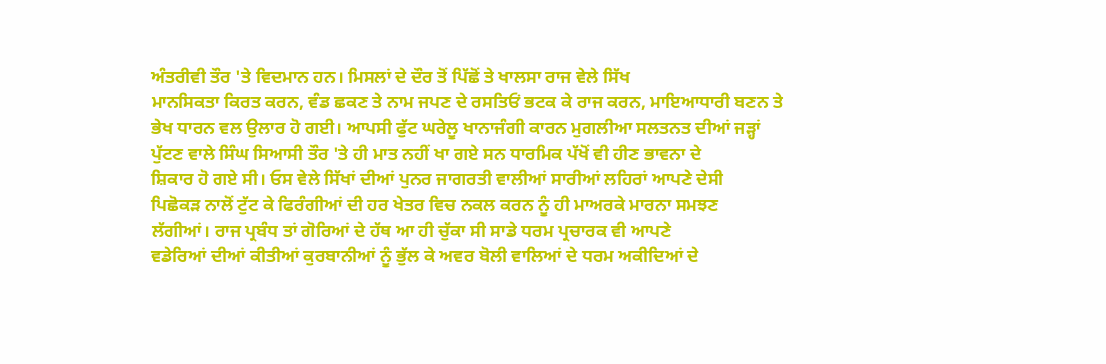ਅੰਤਰੀਵੀ ਤੌਰ 'ਤੇ ਵਿਦਮਾਨ ਹਨ। ਮਿਸਲਾਂ ਦੇ ਦੌਰ ਤੋਂ ਪਿੱਛੋਂ ਤੇ ਖਾਲਸਾ ਰਾਜ ਵੇਲੇ ਸਿੱਖ
ਮਾਨਸਿਕਤਾ ਕਿਰਤ ਕਰਨ, ਵੰਡ ਛਕਣ ਤੇ ਨਾਮ ਜਪਣ ਦੇ ਰਸਤਿਓਂ ਭਟਕ ਕੇ ਰਾਜ ਕਰਨ, ਮਾਇਆਧਾਰੀ ਬਣਨ ਤੇ
ਭੇਖ ਧਾਰਨ ਵਲ ਉਲਾਰ ਹੋ ਗਈ। ਆਪਸੀ ਫੁੱਟ ਘਰੇਲੂ ਖਾਨਾਜੰਗੀ ਕਾਰਨ ਮੁਗਲੀਆ ਸਲਤਨਤ ਦੀਆਂ ਜੜ੍ਹਾਂ
ਪੁੱਟਣ ਵਾਲੇ ਸਿੰਘ ਸਿਆਸੀ ਤੌਰ 'ਤੇ ਹੀ ਮਾਤ ਨਹੀਂ ਖਾ ਗਏ ਸਨ ਧਾਰਮਿਕ ਪੱਖੋਂ ਵੀ ਹੀਣ ਭਾਵਨਾ ਦੇ
ਸ਼ਿਕਾਰ ਹੋ ਗਏ ਸੀ। ਓਸ ਵੇਲੇ ਸਿੱਖਾਂ ਦੀਆਂ ਪੁਨਰ ਜਾਗਰਤੀ ਵਾਲੀਆਂ ਸਾਰੀਆਂ ਲਹਿਰਾਂ ਆਪਣੇ ਦੇਸੀ
ਪਿਛੋਕੜ ਨਾਲੋਂ ਟੁੱਟ ਕੇ ਫਿਰੰਗੀਆਂ ਦੀ ਹਰ ਖੇਤਰ ਵਿਚ ਨਕਲ ਕਰਨ ਨੂੰ ਹੀ ਮਾਅਰਕੇ ਮਾਰਨਾ ਸਮਝਣ
ਲੱਗੀਆਂ। ਰਾਜ ਪ੍ਰਬੰਧ ਤਾਂ ਗੋਰਿਆਂ ਦੇ ਹੱਥ ਆ ਹੀ ਚੁੱਕਾ ਸੀ ਸਾਡੇ ਧਰਮ ਪ੍ਰਚਾਰਕ ਵੀ ਆਪਣੇ
ਵਡੇਰਿਆਂ ਦੀਆਂ ਕੀਤੀਆਂ ਕੁਰਬਾਨੀਆਂ ਨੂੰ ਭੁੱਲ ਕੇ ਅਵਰ ਬੋਲੀ ਵਾਲਿਆਂ ਦੇ ਧਰਮ ਅਕੀਦਿਆਂ ਦੇ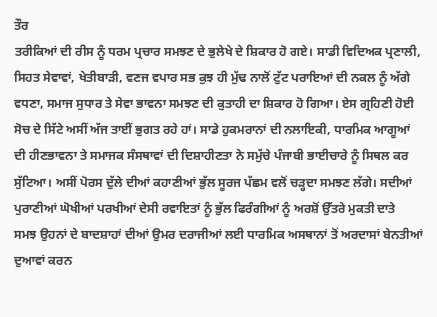ਤੌਰ
ਤਰੀਕਿਆਂ ਦੀ ਰੀਸ ਨੂੰ ਧਰਮ ਪ੍ਰਚਾਰ ਸਮਝਣ ਦੇ ਭੁਲੇਖੇ ਦੇ ਸ਼ਿਕਾਰ ਹੋ ਗਏ। ਸਾਡੀ ਵਿਦਿਅਕ ਪ੍ਰਣਾਲੀ,
ਸਿਹਤ ਸੇਵਾਵਾਂ, ਖੇਤੀਬਾੜੀ, ਵਣਜ ਵਪਾਰ ਸਭ ਕੁਝ ਹੀ ਮੁੱਢ ਨਾਲੋਂ ਟੁੱਟ ਪਰਾਇਆਂ ਦੀ ਨਕਲ ਨੂੰ ਅੱਗੇ
ਵਧਣਾ, ਸਮਾਜ ਸੁਧਾਰ ਤੇ ਸੇਵਾ ਭਾਵਨਾ ਸਮਝਣ ਦੀ ਕੁਤਾਹੀ ਦਾ ਸ਼ਿਕਾਰ ਹੋ ਗਿਆ। ਏਸ ਗ੍ਰਹਿਣੀ ਹੋਈ
ਸੋਚ ਦੇ ਸਿੱਟੇ ਅਸੀਂ ਅੱਜ ਤਾਈਂ ਭੁਗਤ ਰਹੇ ਹਾਂ। ਸਾਡੇ ਹੁਕਮਰਾਨਾਂ ਦੀ ਨਲਾਇਕੀ, ਧਾਰਮਿਕ ਆਗੂਆਂ
ਦੀ ਹੀਣਭਾਵਨਾ ਤੇ ਸਮਾਜਕ ਸੰਸਥਾਵਾਂ ਦੀ ਦਿਸ਼ਾਹੀਣਤਾ ਨੇ ਸਮੁੱਚੇ ਪੰਜਾਬੀ ਭਾਈਚਾਰੇ ਨੂੰ ਸਿਥਲ ਕਰ
ਸੁੱਟਿਆ। ਅਸੀਂ ਪੋਰਸ ਦੁੱਲੇ ਦੀਆਂ ਕਹਾਣੀਆਂ ਭੁੱਲ ਸੂਰਜ ਪੱਛਮ ਵਲੋਂ ਚੜ੍ਹਦਾ ਸਮਝਣ ਲੱਗੇ। ਸਦੀਆਂ
ਪੁਰਾਣੀਆਂ ਘੋਖੀਆਂ ਪਰਖੀਆਂ ਦੇਸੀ ਰਵਾਇਤਾਂ ਨੂੰ ਭੁੱਲ ਫਿਰੰਗੀਆਂ ਨੂੰ ਅਰਸ਼ੋਂ ਉੱਤਰੇ ਮੁਕਤੀ ਦਾਤੇ
ਸਮਝ ਉਹਨਾਂ ਦੇ ਬਾਦਸ਼ਾਹਾਂ ਦੀਆਂ ਉਮਰ ਦਰਾਜੀਆਂ ਲਈ ਧਾਰਮਿਕ ਅਸਥਾਨਾਂ ਤੋਂ ਅਰਦਾਸਾਂ ਬੇਨਤੀਆਂ
ਦੁਆਵਾਂ ਕਰਨ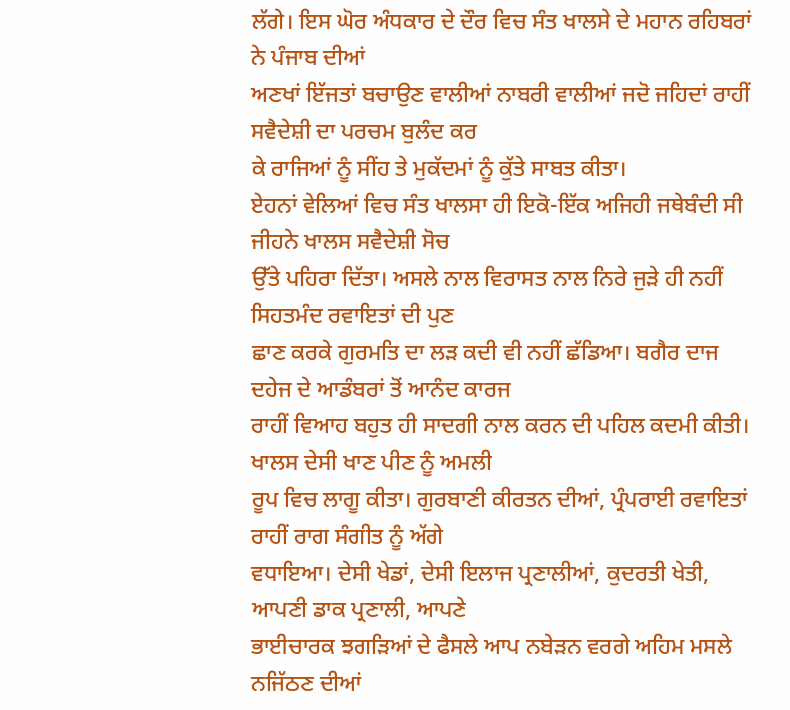ਲੱਗੇ। ਇਸ ਘੋਰ ਅੰਧਕਾਰ ਦੇ ਦੌਰ ਵਿਚ ਸੰਤ ਖਾਲਸੇ ਦੇ ਮਹਾਨ ਰਹਿਬਰਾਂ ਨੇ ਪੰਜਾਬ ਦੀਆਂ
ਅਣਖਾਂ ਇੱਜਤਾਂ ਬਚਾਉਣ ਵਾਲੀਆਂ ਨਾਬਰੀ ਵਾਲੀਆਂ ਜਦੋ ਜਹਿਦਾਂ ਰਾਹੀਂ ਸਵੈਦੇਸ਼ੀ ਦਾ ਪਰਚਮ ਬੁਲੰਦ ਕਰ
ਕੇ ਰਾਜਿਆਂ ਨੂੰ ਸੀਂਹ ਤੇ ਮੁਕੱਦਮਾਂ ਨੂੰ ਕੁੱਤੇ ਸਾਬਤ ਕੀਤਾ।
ਏਹਨਾਂ ਵੇਲਿਆਂ ਵਿਚ ਸੰਤ ਖਾਲਸਾ ਹੀ ਇਕੋ-ਇੱਕ ਅਜਿਹੀ ਜਥੇਬੰਦੀ ਸੀ ਜੀਹਨੇ ਖਾਲਸ ਸਵੈਦੇਸ਼ੀ ਸੋਚ
ਉੱਤੇ ਪਹਿਰਾ ਦਿੱਤਾ। ਅਸਲੇ ਨਾਲ ਵਿਰਾਸਤ ਨਾਲ ਨਿਰੇ ਜੁੜੇ ਹੀ ਨਹੀਂ ਸਿਹਤਮੰਦ ਰਵਾਇਤਾਂ ਦੀ ਪੁਣ
ਛਾਣ ਕਰਕੇ ਗੁਰਮਤਿ ਦਾ ਲੜ ਕਦੀ ਵੀ ਨਹੀਂ ਛੱਡਿਆ। ਬਗੈਰ ਦਾਜ ਦਹੇਜ ਦੇ ਆਡੰਬਰਾਂ ਤੋਂ ਆਨੰਦ ਕਾਰਜ
ਰਾਹੀਂ ਵਿਆਹ ਬਹੁਤ ਹੀ ਸਾਦਗੀ ਨਾਲ ਕਰਨ ਦੀ ਪਹਿਲ ਕਦਮੀ ਕੀਤੀ। ਖਾਲਸ ਦੇਸੀ ਖਾਣ ਪੀਣ ਨੂੰ ਅਮਲੀ
ਰੂਪ ਵਿਚ ਲਾਗੂ ਕੀਤਾ। ਗੁਰਬਾਣੀ ਕੀਰਤਨ ਦੀਆਂ, ਪ੍ਰੰਪਰਾਈ ਰਵਾਇਤਾਂ ਰਾਹੀਂ ਰਾਗ ਸੰਗੀਤ ਨੂੰ ਅੱਗੇ
ਵਧਾਇਆ। ਦੇਸੀ ਖੇਡਾਂ, ਦੇਸੀ ਇਲਾਜ ਪ੍ਰਣਾਲੀਆਂ, ਕੁਦਰਤੀ ਖੇਤੀ, ਆਪਣੀ ਡਾਕ ਪ੍ਰਣਾਲੀ, ਆਪਣੇ
ਭਾਈਚਾਰਕ ਝਗੜਿਆਂ ਦੇ ਫੈਸਲੇ ਆਪ ਨਬੇੜਨ ਵਰਗੇ ਅਹਿਮ ਮਸਲੇ ਨਜਿੱਠਣ ਦੀਆਂ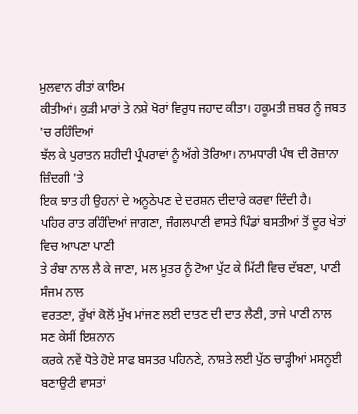ਮੁਲਵਾਨ ਰੀਤਾਂ ਕਾਇਮ
ਕੀਤੀਆਂ। ਕੁੜੀ ਮਾਰਾਂ ਤੇ ਨਸ਼ੇ ਖੋਰਾਂ ਵਿਰੁਧ ਜਹਾਦ ਕੀਤਾ। ਹਕੂਮਤੀ ਜ਼ਬਰ ਨੂੰ ਜਬਤ 'ਚ ਰਹਿੰਦਿਆਂ
ਝੱਲ ਕੇ ਪੁਰਾਤਨ ਸ਼ਹੀਦੀ ਪ੍ਰੰਪਰਾਵਾਂ ਨੂੰ ਅੱਗੇ ਤੋਰਿਆ। ਨਾਮਧਾਰੀ ਪੰਥ ਦੀ ਰੋਜ਼ਾਨਾ ਜ਼ਿੰਦਗੀ 'ਤੇ
ਇਕ ਝਾਤ ਹੀ ਉਹਨਾਂ ਦੇ ਅਨੂਠੇਪਣ ਦੇ ਦਰਸ਼ਨ ਦੀਦਾਰੇ ਕਰਵਾ ਦਿੰਦੀ ਹੈ।
ਪਹਿਰ ਰਾਤ ਰਹਿੰਦਿਆਂ ਜਾਗਣਾ, ਜੰਗਲਪਾਣੀ ਵਾਸਤੇ ਪਿੰਡਾਂ ਬਸਤੀਆਂ ਤੋਂ ਦੂਰ ਖੇਤਾਂ ਵਿਚ ਆਪਣਾ ਪਾਣੀ
ਤੇ ਰੰਬਾ ਨਾਲ ਲੈ ਕੇ ਜਾਣਾ, ਮਲ ਮੂਤਰ ਨੂੰ ਟੋਆ ਪੁੱਟ ਕੇ ਮਿੱਟੀ ਵਿਚ ਦੱਬਣਾ, ਪਾਣੀ ਸੰਜਮ ਨਾਲ
ਵਰਤਣਾ, ਰੁੱਖਾਂ ਕੋਲੋਂ ਮੁੱਖ ਮਾਂਜਣ ਲਈ ਦਾਤਣ ਦੀ ਦਾਤ ਲੈਣੀ, ਤਾਜੇ ਪਾਣੀ ਨਾਲ ਸਣ ਕੇਸੀਂ ਇਸ਼ਨਾਨ
ਕਰਕੇ ਨਵੇਂ ਧੋਤੇ ਹੋਏ ਸਾਫ ਬਸਤਰ ਪਹਿਨਣੇ, ਨਾਸ਼ਤੇ ਲਈ ਪੁੱਠ ਚਾੜ੍ਹੀਆਂ ਮਸਨੂਈ ਬਣਾਉਟੀ ਵਾਸਤਾਂ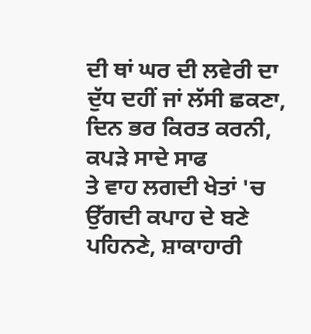ਦੀ ਥਾਂ ਘਰ ਦੀ ਲਵੇਰੀ ਦਾ ਦੁੱਧ ਦਹੀਂ ਜਾਂ ਲੱਸੀ ਛਕਣਾ, ਦਿਨ ਭਰ ਕਿਰਤ ਕਰਨੀ, ਕਪੜੇ ਸਾਦੇ ਸਾਫ
ਤੇ ਵਾਹ ਲਗਦੀ ਖੇਤਾਂ 'ਚ ਉੱਗਦੀ ਕਪਾਹ ਦੇ ਬਣੇ ਪਹਿਨਣੇ, ਸ਼ਾਕਾਹਾਰੀ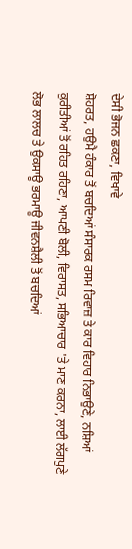ਦੇਸੀ ਭੋਜਨ ਛਕਣਾ, ਵਿਖਾਵੇ
ਸ਼ੋਹਰਤ, ਹਉਮੈ ਹੰਕਾਰ ਤੋਂ ਬਚਦਿਆਂ ਸੰਸਾਰਕ ਰਸਮ ਰਿਵਾਜ਼ ਤੇ ਕਾਰ ਵਿਹਾਰ ਨਿਭਾਉਣੇ, ਨਸ਼ਿਆਂ
ਕੁਰੀਤੀਆਂ ਤੋਂ ਰਹਿਤ ਰਹਿਣਾ, ਆਪਣੀ ਬੋਲੀ, ਵਿਰਾਸਤ, ਸਭਿਆਚਾਰ 'ਤੇ ਮਾਣ ਕਰਨਾ, ਲਾਈ ਲੱਗਪੁਣੇ
ਲੋਭ ਲਾਲਚ ਤੇ ਉਕਸਾਊ ਭਰਮਾਊ ਜੀਵਨਸ਼ੈਲੀ ਤੋਂ ਬਚਦਿਆਂ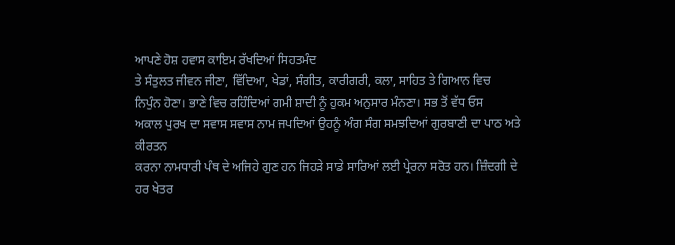ਆਪਣੇ ਹੋਸ਼ ਹਵਾਸ ਕਾਇਮ ਰੱਖਦਿਆਂ ਸਿਹਤਮੰਦ
ਤੇ ਸੰਤੁਲਤ ਜੀਵਨ ਜੀਣਾ, ਵਿੱਦਿਆ, ਖੇਡਾਂ, ਸੰਗੀਤ, ਕਾਰੀਗਰੀ, ਕਲਾ, ਸਾਹਿਤ ਤੇ ਗਿਆਨ ਵਿਚ
ਨਿਪੁੰਨ ਹੋਣਾ। ਭਾਣੇ ਵਿਚ ਰਹਿੰਦਿਆਂ ਗਮੀ ਸ਼ਾਦੀ ਨੂੰ ਹੁਕਮ ਅਨੁਸਾਰ ਮੰਨਣਾ। ਸਭ ਤੋਂ ਵੱਧ ਓਸ
ਅਕਾਲ ਪੁਰਖ ਦਾ ਸਵਾਸ ਸਵਾਸ ਨਾਮ ਜਪਦਿਆਂ ਉਹਨੂੰ ਅੰਗ ਸੰਗ ਸਮਝਦਿਆਂ ਗੁਰਬਾਣੀ ਦਾ ਪਾਠ ਅਤੇ ਕੀਰਤਨ
ਕਰਨਾ ਨਾਮਧਾਰੀ ਪੰਥ ਦੇ ਅਜਿਹੇ ਗੁਣ ਹਨ ਜਿਹੜੇ ਸਾਡੇ ਸਾਰਿਆਂ ਲਈ ਪ੍ਰੇਰਨਾ ਸਰੋਤ ਹਨ। ਜ਼ਿੰਦਗੀ ਦੇ
ਹਰ ਖੇਤਰ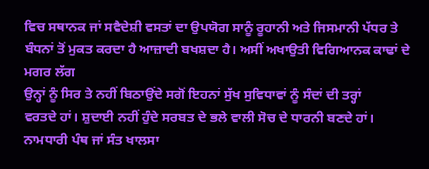ਵਿਚ ਸਥਾਨਕ ਜਾਂ ਸਵੈਦੇਸ਼ੀ ਵਸਤਾਂ ਦਾ ਉਪਯੋਗ ਸਾਨੂੰ ਰੂਹਾਨੀ ਅਤੇ ਜਿਸਮਾਨੀ ਪੱਧਰ ਤੇ
ਬੰਧਨਾਂ ਤੋਂ ਮੁਕਤ ਕਰਦਾ ਹੈ ਆਜ਼ਾਦੀ ਬਖਸ਼ਦਾ ਹੈ। ਅਸੀਂ ਅਖਾਉਤੀ ਵਿਗਿਆਨਕ ਕਾਢਾਂ ਦੇ ਮਗਰ ਲੱਗ
ਉਨ੍ਹਾਂ ਨੂੰ ਸਿਰ ਤੇ ਨਹੀਂ ਬਿਠਾਉਂਦੇ ਸਗੋਂ ਇਹਨਾਂ ਸੁੱਖ ਸੁਵਿਧਾਵਾਂ ਨੂੰ ਸੰਦਾਂ ਦੀ ਤਰ੍ਹਾਂ
ਵਰਤਦੇ ਹਾਂ। ਸ਼ੁਦਾਈ ਨਹੀਂ ਹੁੰਦੇ ਸਰਬਤ ਦੇ ਭਲੇ ਵਾਲੀ ਸੋਚ ਦੇ ਧਾਰਨੀ ਬਣਦੇ ਹਾਂ।
ਨਾਮਧਾਰੀ ਪੰਥ ਜਾਂ ਸੰਤ ਖਾਲਸਾ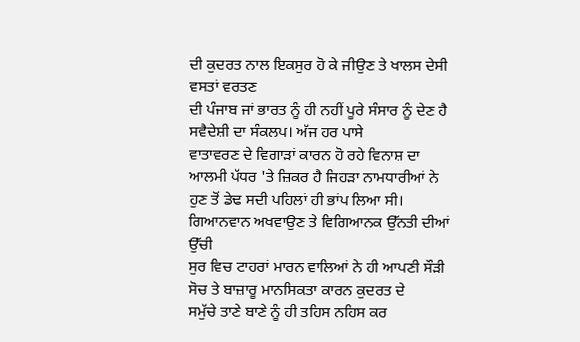ਦੀ ਕੁਦਰਤ ਨਾਲ ਇਕਸੁਰ ਹੋ ਕੇ ਜੀਉਣ ਤੇ ਖਾਲਸ ਦੇਸੀ ਵਸਤਾਂ ਵਰਤਣ
ਦੀ ਪੰਜਾਬ ਜਾਂ ਭਾਰਤ ਨੂੰ ਹੀ ਨਹੀਂ ਪੂਰੇ ਸੰਸਾਰ ਨੂੰ ਦੇਣ ਹੈ ਸਵੈਦੇਸ਼ੀ ਦਾ ਸੰਕਲਪ। ਅੱਜ ਹਰ ਪਾਸੇ
ਵਾਤਾਵਰਣ ਦੇ ਵਿਗਾੜਾਂ ਕਾਰਨ ਹੋ ਰਹੇ ਵਿਨਾਸ਼ ਦਾ ਆਲਮੀ ਪੱਧਰ 'ਤੇ ਜ਼ਿਕਰ ਹੈ ਜਿਹੜਾ ਨਾਮਧਾਰੀਆਂ ਨੇ
ਹੁਣ ਤੋਂ ਡੇਢ ਸਦੀ ਪਹਿਲਾਂ ਹੀ ਭਾਂਪ ਲਿਆ ਸੀ। ਗਿਆਨਵਾਨ ਅਖਵਾਉਣ ਤੇ ਵਿਗਿਆਨਕ ਉੱਨਤੀ ਦੀਆਂ ਉੱਚੀ
ਸੁਰ ਵਿਚ ਟਾਹਰਾਂ ਮਾਰਨ ਵਾਲਿਆਂ ਨੇ ਹੀ ਆਪਣੀ ਸੌੜੀ ਸੋਚ ਤੇ ਬਾਜ਼ਾਰੂ ਮਾਨਸਿਕਤਾ ਕਾਰਨ ਕੁਦਰਤ ਦੇ
ਸਮੁੱਚੇ ਤਾਣੇ ਬਾਣੇ ਨੂੰ ਹੀ ਤਹਿਸ ਨਹਿਸ ਕਰ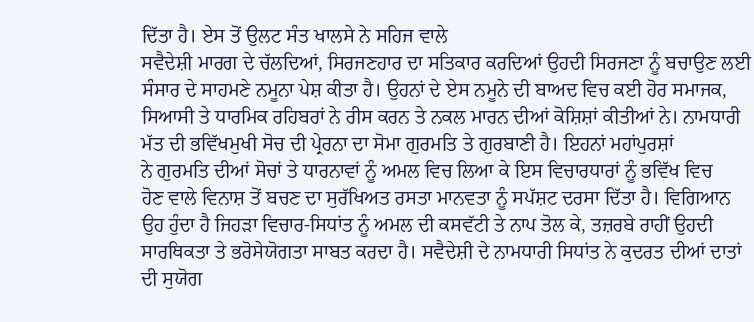ਦਿੱਤਾ ਹੈ। ਏਸ ਤੋਂ ਉਲਟ ਸੰਤ ਖਾਲਸੇ ਨੇ ਸਹਿਜ ਵਾਲੇ
ਸਵੈਦੇਸ਼ੀ ਮਾਰਗ ਦੇ ਚੱਲਦਿਆਂ, ਸਿਰਜਣਹਾਰ ਦਾ ਸਤਿਕਾਰ ਕਰਦਿਆਂ ਉਹਦੀ ਸਿਰਜਣਾ ਨੂੰ ਬਚਾਉਣ ਲਈ
ਸੰਸਾਰ ਦੇ ਸਾਹਮਣੇ ਨਮੂਨਾ ਪੇਸ਼ ਕੀਤਾ ਹੈ। ਉਹਨਾਂ ਦੇ ਏਸ ਨਮੂਨੇ ਦੀ ਬਾਅਦ ਵਿਚ ਕਈ ਹੋਰ ਸਮਾਜਕ,
ਸਿਆਸੀ ਤੇ ਧਾਰਮਿਕ ਰਹਿਬਰਾਂ ਨੇ ਰੀਸ ਕਰਨ ਤੇ ਨਕਲ ਮਾਰਨ ਦੀਆਂ ਕੋਸ਼ਿਸ਼ਾਂ ਕੀਤੀਆਂ ਨੇ। ਨਾਮਧਾਰੀ
ਮੱਤ ਦੀ ਭਵਿੱਖਮੁਖੀ ਸੋਚ ਦੀ ਪ੍ਰੇਰਨਾ ਦਾ ਸੋਮਾ ਗੁਰਮਤਿ ਤੇ ਗੁਰਬਾਣੀ ਹੈ। ਇਹਨਾਂ ਮਹਾਂਪੁਰਸ਼ਾਂ
ਨੇ ਗੁਰਮਤਿ ਦੀਆਂ ਸੋਚਾਂ ਤੇ ਧਾਰਨਾਵਾਂ ਨੂੰ ਅਮਲ ਵਿਚ ਲਿਆ ਕੇ ਇਸ ਵਿਚਾਰਧਾਰਾਂ ਨੂੰ ਭਵਿੱਖ ਵਿਚ
ਹੋਣ ਵਾਲੇ ਵਿਨਾਸ਼ ਤੋਂ ਬਚਣ ਦਾ ਸੁਰੱਖਿਅਤ ਰਸਤਾ ਮਾਨਵਤਾ ਨੂੰ ਸਪੱਸ਼ਟ ਦਰਸਾ ਦਿੱਤਾ ਹੈ। ਵਿਗਿਆਨ
ਉਹ ਹੁੰਦਾ ਹੈ ਜਿਹੜਾ ਵਿਚਾਰ-ਸਿਧਾਂਤ ਨੂੰ ਅਮਲ ਦੀ ਕਸਵੱਟੀ ਤੇ ਨਾਪ ਤੋਲ ਕੇ, ਤਜ਼ਰਬੇ ਰਾਹੀਂ ਉਹਦੀ
ਸਾਰਥਿਕਤਾ ਤੇ ਭਰੋਸੇਯੋਗਤਾ ਸਾਬਤ ਕਰਦਾ ਹੈ। ਸਵੈਦੇਸ਼ੀ ਦੇ ਨਾਮਧਾਰੀ ਸਿਧਾਂਤ ਨੇ ਕੁਦਰਤ ਦੀਆਂ ਦਾਤਾਂ
ਦੀ ਸੁਯੋਗ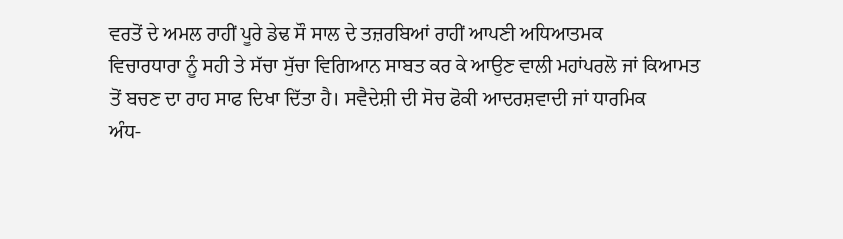ਵਰਤੋਂ ਦੇ ਅਮਲ ਰਾਹੀਂ ਪੂਰੇ ਡੇਢ ਸੌ ਸਾਲ ਦੇ ਤਜ਼ਰਬਿਆਂ ਰਾਹੀਂ ਆਪਣੀ ਅਧਿਆਤਮਕ
ਵਿਚਾਰਧਾਰਾ ਨੂੰ ਸਹੀ ਤੇ ਸੱਚਾ ਸੁੱਚਾ ਵਿਗਿਆਨ ਸਾਬਤ ਕਰ ਕੇ ਆਉਣ ਵਾਲੀ ਮਹਾਂਪਰਲੋ ਜਾਂ ਕਿਆਮਤ
ਤੋਂ ਬਚਣ ਦਾ ਰਾਹ ਸਾਫ ਦਿਖਾ ਦਿੱਤਾ ਹੈ। ਸਵੈਦੇਸ਼ੀ ਦੀ ਸੋਚ ਫੋਕੀ ਆਦਰਸ਼ਵਾਦੀ ਜਾਂ ਧਾਰਮਿਕ
ਅੰਧ-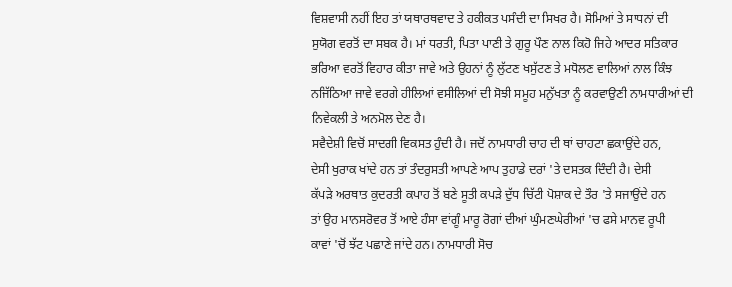ਵਿਸ਼ਵਾਸੀ ਨਹੀਂ ਇਹ ਤਾਂ ਯਥਾਰਥਵਾਦ ਤੇ ਹਕੀਕਤ ਪਸੰਦੀ ਦਾ ਸਿਖਰ ਹੈ। ਸੋਮਿਆਂ ਤੇ ਸਾਧਨਾਂ ਦੀ
ਸੁਯੋਗ ਵਰਤੋਂ ਦਾ ਸਬਕ ਹੈ। ਮਾਂ ਧਰਤੀ, ਪਿਤਾ ਪਾਣੀ ਤੇ ਗੁਰੂ ਪੌਣ ਨਾਲ ਕਿਹੋ ਜਿਹੇ ਆਦਰ ਸਤਿਕਾਰ
ਭਰਿਆ ਵਰਤੋਂ ਵਿਹਾਰ ਕੀਤਾ ਜਾਵੇ ਅਤੇ ਉਹਨਾਂ ਨੂੰ ਲੁੱਟਣ ਖਸੁੱਟਣ ਤੇ ਮਧੋਲਣ ਵਾਲਿਆਂ ਨਾਲ ਕਿੰਝ
ਨਜਿੱਠਿਆ ਜਾਵੇ ਵਰਗੇ ਹੀਲਿਆਂ ਵਸੀਲਿਆਂ ਦੀ ਸੋਝੀ ਸਮੂਹ ਮਨੁੱਖਤਾ ਨੂੰ ਕਰਵਾਉਣੀ ਨਾਮਧਾਰੀਆਂ ਦੀ
ਨਿਵੇਕਲੀ ਤੇ ਅਨਮੋਲ ਦੇਣ ਹੈ।
ਸਵੈਦੇਸ਼ੀ ਵਿਚੋਂ ਸਾਦਗੀ ਵਿਕਸਤ ਹੁੰਦੀ ਹੈ। ਜਦੋਂ ਨਾਮਧਾਰੀ ਚਾਹ ਦੀ ਥਾਂ ਚਾਹਟਾ ਛਕਾਉਂਦੇ ਹਨ,
ਦੇਸੀ ਖੁਰਾਕ ਖਾਂਦੇ ਹਨ ਤਾਂ ਤੰਦਰੁਸਤੀ ਆਪਣੇ ਆਪ ਤੁਹਾਡੇ ਦਰਾਂ 'ਤੇ ਦਸਤਕ ਦਿੰਦੀ ਹੈ। ਦੇਸੀ
ਕੱਪੜੇ ਅਰਥਾਤ ਕੁਦਰਤੀ ਕਪਾਹ ਤੋਂ ਬਣੇ ਸੂਤੀ ਕਪੜੇ ਦੁੱਧ ਚਿੱਟੀ ਪੋਸ਼ਾਕ ਦੇ ਤੌਰ 'ਤੇ ਸਜਾਉਂਦੇ ਹਨ
ਤਾਂ ਉਹ ਮਾਨਸਰੋਵਰ ਤੋਂ ਆਏ ਹੰਸਾ ਵਾਂਗੂੰ ਮਾਰੂ ਰੋਗਾਂ ਦੀਆਂ ਘੁੰਮਣਘੇਰੀਆਂ 'ਚ ਫਸੇ ਮਾਨਵ ਰੂਪੀ
ਕਾਵਾਂ 'ਚੋਂ ਝੱਟ ਪਛਾਣੇ ਜਾਂਦੇ ਹਨ। ਨਾਮਧਾਰੀ ਸੋਚ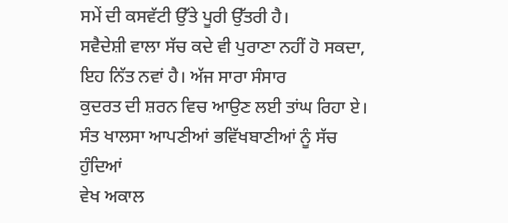ਸਮੇਂ ਦੀ ਕਸਵੱਟੀ ਉੱਤੇ ਪੂਰੀ ਉੱਤਰੀ ਹੈ।
ਸਵੈਦੇਸ਼ੀ ਵਾਲਾ ਸੱਚ ਕਦੇ ਵੀ ਪੁਰਾਣਾ ਨਹੀਂ ਹੋ ਸਕਦਾ, ਇਹ ਨਿੱਤ ਨਵਾਂ ਹੈ। ਅੱਜ ਸਾਰਾ ਸੰਸਾਰ
ਕੁਦਰਤ ਦੀ ਸ਼ਰਨ ਵਿਚ ਆਉਣ ਲਈ ਤਾਂਘ ਰਿਹਾ ਏ। ਸੰਤ ਖਾਲਸਾ ਆਪਣੀਆਂ ਭਵਿੱਖਬਾਣੀਆਂ ਨੂੰ ਸੱਚ ਹੁੰਦਿਆਂ
ਵੇਖ ਅਕਾਲ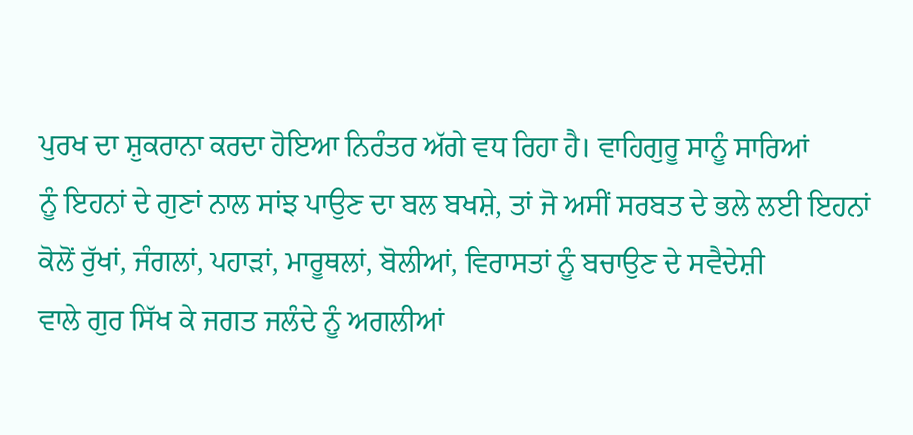ਪੁਰਖ ਦਾ ਸ਼ੁਕਰਾਨਾ ਕਰਦਾ ਹੋਇਆ ਨਿਰੰਤਰ ਅੱਗੇ ਵਧ ਰਿਹਾ ਹੈ। ਵਾਹਿਗੁਰੂ ਸਾਨੂੰ ਸਾਰਿਆਂ
ਨੂੰ ਇਹਨਾਂ ਦੇ ਗੁਣਾਂ ਨਾਲ ਸਾਂਝ ਪਾਉਣ ਦਾ ਬਲ ਬਖਸ਼ੇ, ਤਾਂ ਜੋ ਅਸੀਂ ਸਰਬਤ ਦੇ ਭਲੇ ਲਈ ਇਹਨਾਂ
ਕੋਲੋਂ ਰੁੱਖਾਂ, ਜੰਗਲਾਂ, ਪਹਾੜਾਂ, ਮਾਰੂਥਲਾਂ, ਬੋਲੀਆਂ, ਵਿਰਾਸਤਾਂ ਨੂੰ ਬਚਾਉਣ ਦੇ ਸਵੈਦੇਸ਼ੀ
ਵਾਲੇ ਗੁਰ ਸਿੱਖ ਕੇ ਜਗਤ ਜਲੰਦੇ ਨੂੰ ਅਗਲੀਆਂ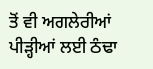ਤੋਂ ਵੀ ਅਗਲੇਰੀਆਂ ਪੀੜ੍ਹੀਆਂ ਲਈ ਠੰਢਾ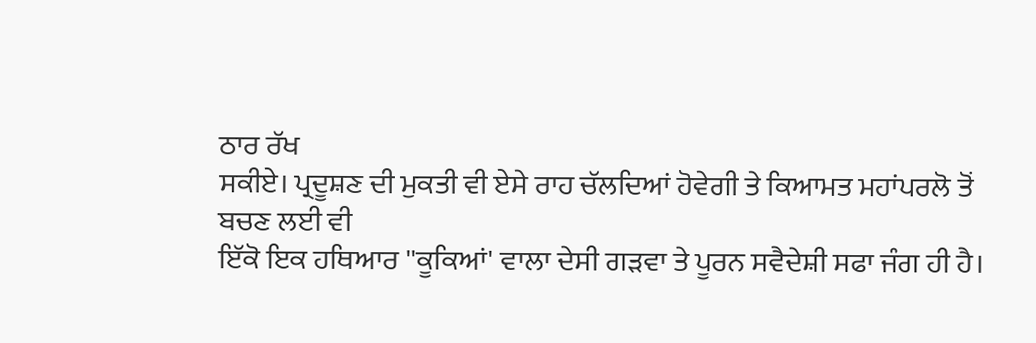ਠਾਰ ਰੱਖ
ਸਕੀਏ। ਪ੍ਰਦੂਸ਼ਣ ਦੀ ਮੁਕਤੀ ਵੀ ਏਸੇ ਰਾਹ ਚੱਲਦਿਆਂ ਹੋਵੇਗੀ ਤੇ ਕਿਆਮਤ ਮਹਾਂਪਰਲੋ ਤੋਂ ਬਚਣ ਲਈ ਵੀ
ਇੱਕੋ ਇਕ ਹਥਿਆਰ ''ਕੂਕਿਆਂ' ਵਾਲਾ ਦੇਸੀ ਗੜਵਾ ਤੇ ਪੂਰਨ ਸਵੈਦੇਸ਼ੀ ਸਫਾ ਜੰਗ ਹੀ ਹੈ।